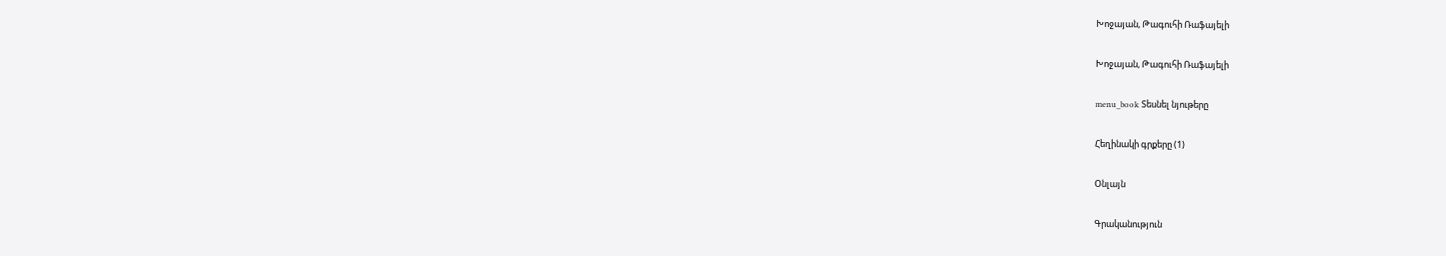Խոջայան, Թագուհի Ռաֆայելի

Խոջայան, Թագուհի Ռաֆայելի

menu_book Տեսնել նյութերը

Հեղինակի գրքերը (1)

Օնլայն

Գրականություն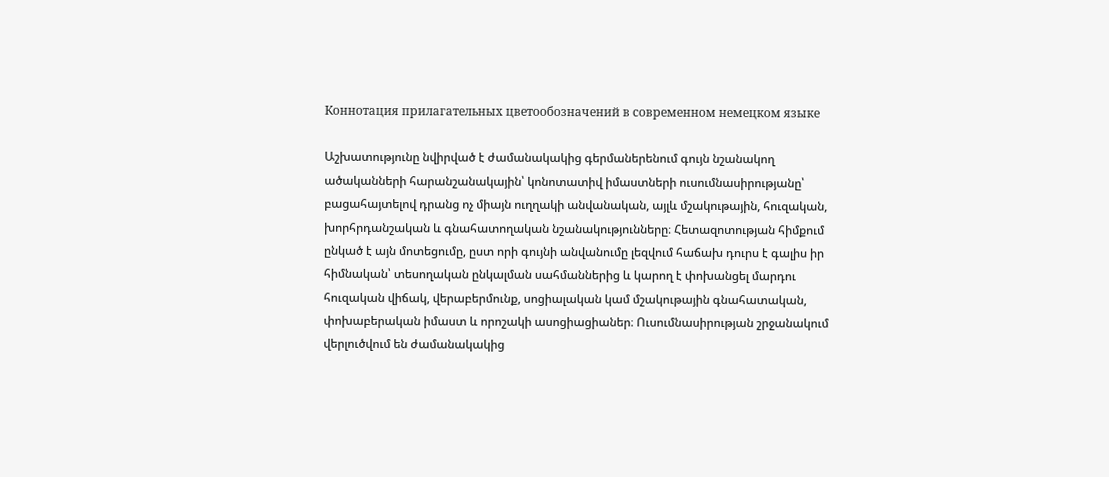Коннотация прилагательных цветообозначений в современном немецком языке

Աշխատությունը նվիրված է ժամանակակից գերմաներենում գույն նշանակող ածականների հարանշանակային՝ կոնոտատիվ իմաստների ուսումնասիրությանը՝ բացահայտելով դրանց ոչ միայն ուղղակի անվանական, այլև մշակութային, հուզական, խորհրդանշական և գնահատողական նշանակությունները։ Հետազոտության հիմքում ընկած է այն մոտեցումը, ըստ որի գույնի անվանումը լեզվում հաճախ դուրս է գալիս իր հիմնական՝ տեսողական ընկալման սահմաններից և կարող է փոխանցել մարդու հուզական վիճակ, վերաբերմունք, սոցիալական կամ մշակութային գնահատական, փոխաբերական իմաստ և որոշակի ասոցիացիաներ։ Ուսումնասիրության շրջանակում վերլուծվում են ժամանակակից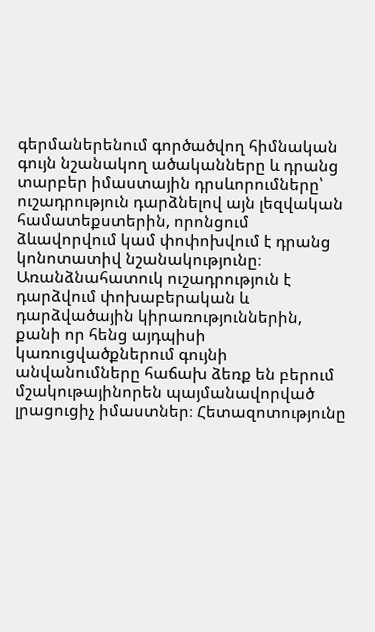գերմաներենում գործածվող հիմնական գույն նշանակող ածականները և դրանց տարբեր իմաստային դրսևորումները՝ ուշադրություն դարձնելով այն լեզվական համատեքստերին, որոնցում ձևավորվում կամ փոփոխվում է դրանց կոնոտատիվ նշանակությունը։ Առանձնահատուկ ուշադրություն է դարձվում փոխաբերական և դարձվածային կիրառություններին, քանի որ հենց այդպիսի կառուցվածքներում գույնի անվանումները հաճախ ձեռք են բերում մշակութայինորեն պայմանավորված լրացուցիչ իմաստներ։ Հետազոտությունը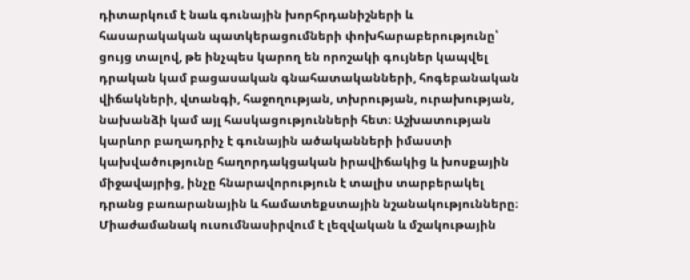դիտարկում է նաև գունային խորհրդանիշների և հասարակական պատկերացումների փոխհարաբերությունը՝ ցույց տալով, թե ինչպես կարող են որոշակի գույներ կապվել դրական կամ բացասական գնահատականների, հոգեբանական վիճակների, վտանգի, հաջողության, տխրության, ուրախության, նախանձի կամ այլ հասկացությունների հետ։ Աշխատության կարևոր բաղադրիչ է գունային ածականների իմաստի կախվածությունը հաղորդակցական իրավիճակից և խոսքային միջավայրից, ինչը հնարավորություն է տալիս տարբերակել դրանց բառարանային և համատեքստային նշանակությունները։ Միաժամանակ ուսումնասիրվում է լեզվական և մշակութային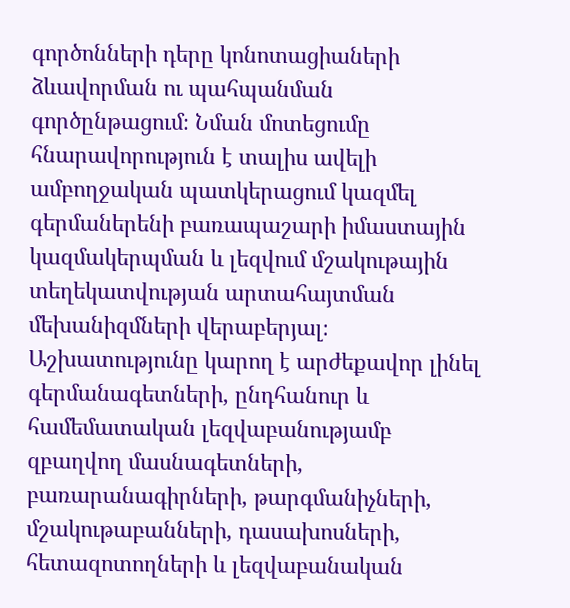գործոնների դերը կոնոտացիաների ձևավորման ու պահպանման գործընթացում։ Նման մոտեցումը հնարավորություն է տալիս ավելի ամբողջական պատկերացում կազմել գերմաներենի բառապաշարի իմաստային կազմակերպման և լեզվում մշակութային տեղեկատվության արտահայտման մեխանիզմների վերաբերյալ։ Աշխատությունը կարող է արժեքավոր լինել գերմանագետների, ընդհանուր և համեմատական լեզվաբանությամբ զբաղվող մասնագետների, բառարանագիրների, թարգմանիչների, մշակութաբանների, դասախոսների, հետազոտողների և լեզվաբանական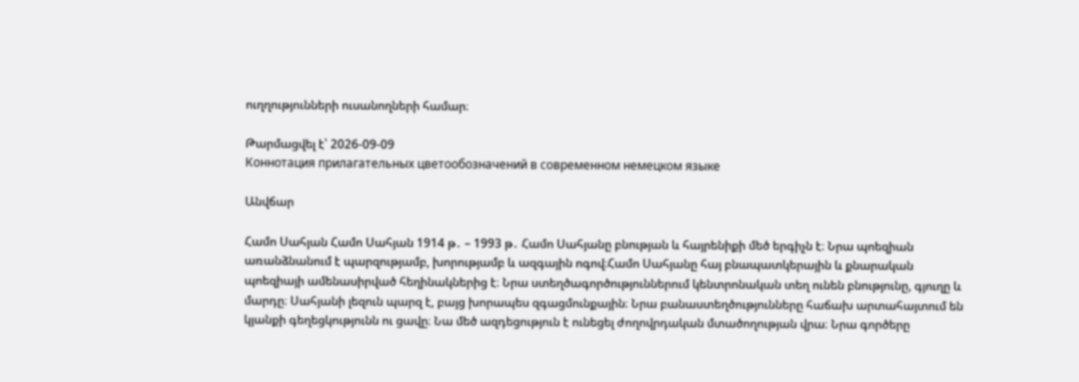ուղղությունների ուսանողների համար։

Թարմացվել է՝ 2026-09-09
Коннотация прилагательных цветообозначений в современном немецком языке

Անվճար

Համո Սահյան Համո Սահյան 1914 թ․ – 1993 թ․ Համո Սահյանը բնության և հայրենիքի մեծ երգիչն է։ Նրա պոեզիան առանձնանում է պարզությամբ, խորությամբ և ազգային ոգով։Համո Սահյանը հայ բնապատկերային և քնարական պոեզիայի ամենասիրված հեղինակներից է։ Նրա ստեղծագործություններում կենտրոնական տեղ ունեն բնությունը, գյուղը և մարդը։ Սահյանի լեզուն պարզ է, բայց խորապես զգացմունքային։ Նրա բանաստեղծությունները հաճախ արտահայտում են կյանքի գեղեցկությունն ու ցավը։ Նա մեծ ազդեցություն է ունեցել ժողովրդական մտածողության վրա։ Նրա գործերը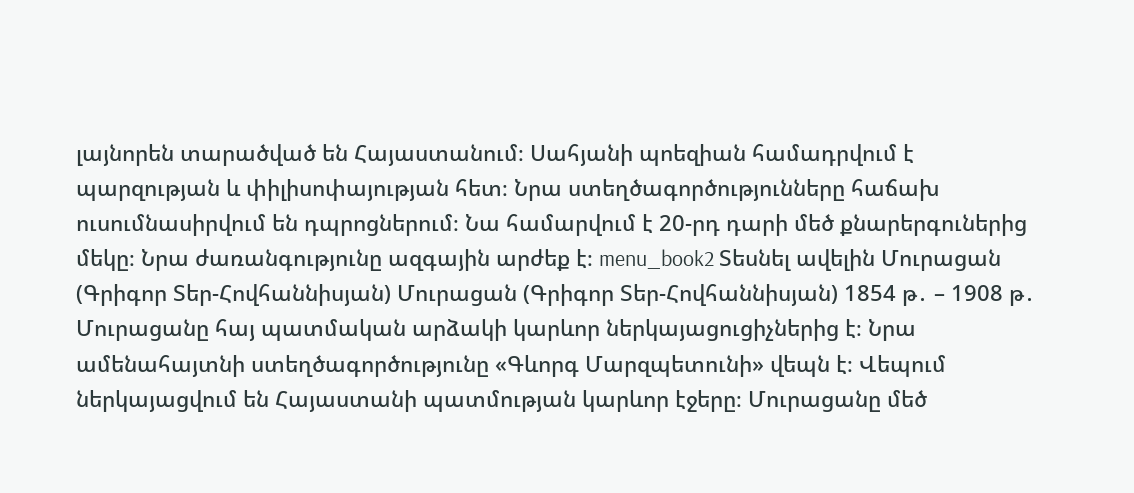լայնորեն տարածված են Հայաստանում։ Սահյանի պոեզիան համադրվում է պարզության և փիլիսոփայության հետ։ Նրա ստեղծագործությունները հաճախ ուսումնասիրվում են դպրոցներում։ Նա համարվում է 20-րդ դարի մեծ քնարերգուներից մեկը։ Նրա ժառանգությունը ազգային արժեք է։ menu_book2 Տեսնել ավելին Մուրացան (Գրիգոր Տեր-Հովհաննիսյան) Մուրացան (Գրիգոր Տեր-Հովհաննիսյան) 1854 թ․ – 1908 թ․ Մուրացանը հայ պատմական արձակի կարևոր ներկայացուցիչներից է։ Նրա ամենահայտնի ստեղծագործությունը «Գևորգ Մարզպետունի» վեպն է։ Վեպում ներկայացվում են Հայաստանի պատմության կարևոր էջերը։ Մուրացանը մեծ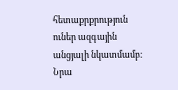հետաքրքրություն ուներ ազգային անցյալի նկատմամբ։ Նրա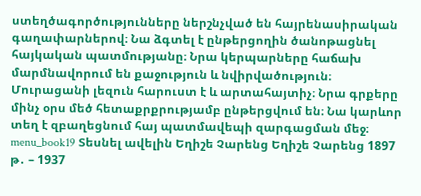ստեղծագործությունները ներշնչված են հայրենասիրական գաղափարներով։ Նա ձգտել է ընթերցողին ծանոթացնել հայկական պատմությանը։ Նրա կերպարները հաճախ մարմնավորում են քաջություն և նվիրվածություն։ Մուրացանի լեզուն հարուստ է և արտահայտիչ։ Նրա գրքերը մինչ օրս մեծ հետաքրքրությամբ ընթերցվում են։ Նա կարևոր տեղ է զբաղեցնում հայ պատմավեպի զարգացման մեջ։ menu_book19 Տեսնել ավելին Եղիշե Չարենց Եղիշե Չարենց 1897 թ․ – 1937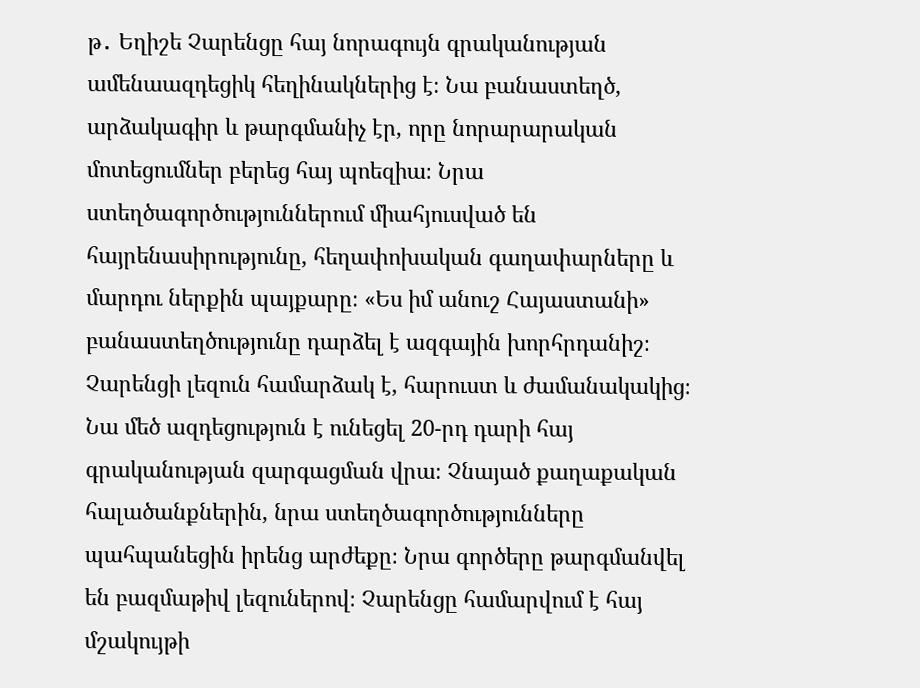թ․ Եղիշե Չարենցը հայ նորագույն գրականության ամենաազդեցիկ հեղինակներից է։ Նա բանաստեղծ, արձակագիր և թարգմանիչ էր, որը նորարարական մոտեցումներ բերեց հայ պոեզիա։ Նրա ստեղծագործություններում միահյուսված են հայրենասիրությունը, հեղափոխական գաղափարները և մարդու ներքին պայքարը։ «Ես իմ անուշ Հայաստանի» բանաստեղծությունը դարձել է ազգային խորհրդանիշ։ Չարենցի լեզուն համարձակ է, հարուստ և ժամանակակից։ Նա մեծ ազդեցություն է ունեցել 20-րդ դարի հայ գրականության զարգացման վրա։ Չնայած քաղաքական հալածանքներին, նրա ստեղծագործությունները պահպանեցին իրենց արժեքը։ Նրա գործերը թարգմանվել են բազմաթիվ լեզուներով։ Չարենցը համարվում է հայ մշակույթի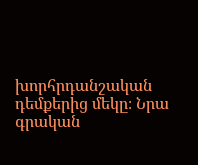խորհրդանշական դեմքերից մեկը։ Նրա գրական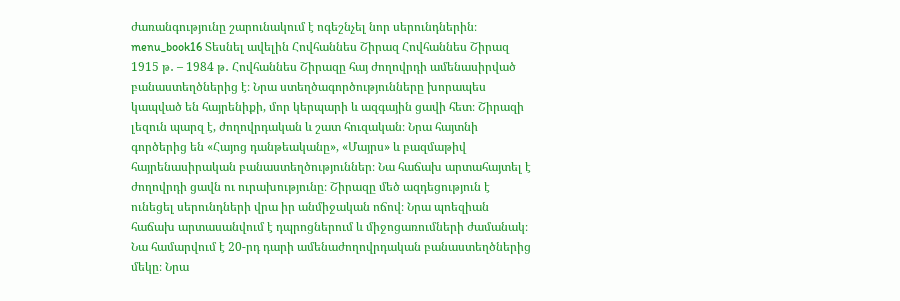ժառանգությունը շարունակում է ոգեշնչել նոր սերունդներին։ menu_book16 Տեսնել ավելին Հովհաննես Շիրազ Հովհաննես Շիրազ 1915 թ․ – 1984 թ․ Հովհաննես Շիրազը հայ ժողովրդի ամենասիրված բանաստեղծներից է։ Նրա ստեղծագործությունները խորապես կապված են հայրենիքի, մոր կերպարի և ազգային ցավի հետ։ Շիրազի լեզուն պարզ է, ժողովրդական և շատ հուզական։ Նրա հայտնի գործերից են «Հայոց դանթեականը», «Մայրս» և բազմաթիվ հայրենասիրական բանաստեղծություններ։ Նա հաճախ արտահայտել է ժողովրդի ցավն ու ուրախությունը։ Շիրազը մեծ ազդեցություն է ունեցել սերունդների վրա իր անմիջական ոճով։ Նրա պոեզիան հաճախ արտասանվում է դպրոցներում և միջոցառումների ժամանակ։ Նա համարվում է 20-րդ դարի ամենաժողովրդական բանաստեղծներից մեկը։ Նրա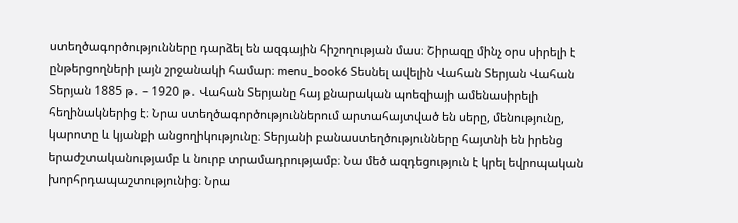ստեղծագործությունները դարձել են ազգային հիշողության մաս։ Շիրազը մինչ օրս սիրելի է ընթերցողների լայն շրջանակի համար։ menu_book6 Տեսնել ավելին Վահան Տերյան Վահան Տերյան 1885 թ․ – 1920 թ․ Վահան Տերյանը հայ քնարական պոեզիայի ամենասիրելի հեղինակներից է։ Նրա ստեղծագործություններում արտահայտված են սերը, մենությունը, կարոտը և կյանքի անցողիկությունը։ Տերյանի բանաստեղծությունները հայտնի են իրենց երաժշտականությամբ և նուրբ տրամադրությամբ։ Նա մեծ ազդեցություն է կրել եվրոպական խորհրդապաշտությունից։ Նրա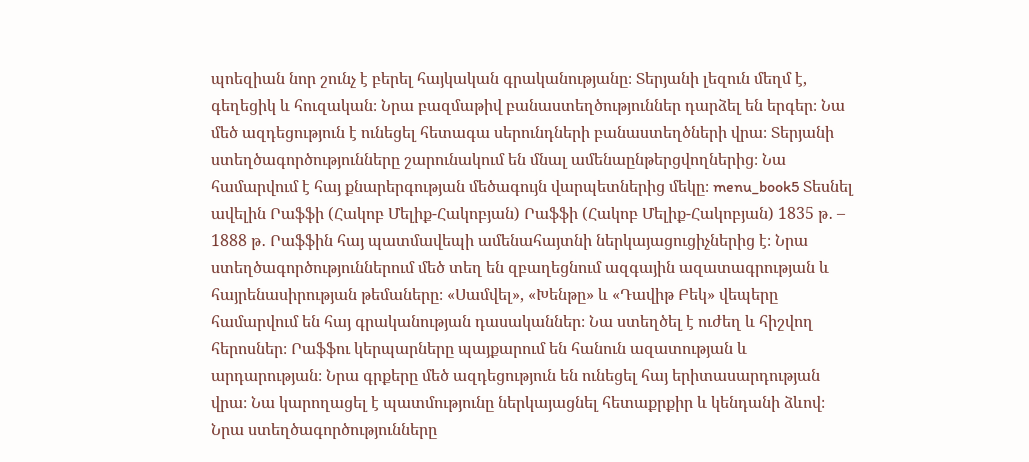պոեզիան նոր շունչ է բերել հայկական գրականությանը։ Տերյանի լեզուն մեղմ է, գեղեցիկ և հուզական։ Նրա բազմաթիվ բանաստեղծություններ դարձել են երգեր։ Նա մեծ ազդեցություն է ունեցել հետագա սերունդների բանաստեղծների վրա։ Տերյանի ստեղծագործությունները շարունակում են մնալ ամենաընթերցվողներից։ Նա համարվում է հայ քնարերգության մեծագույն վարպետներից մեկը։ menu_book5 Տեսնել ավելին Րաֆֆի (Հակոբ Մելիք-Հակոբյան) Րաֆֆի (Հակոբ Մելիք-Հակոբյան) 1835 թ․ – 1888 թ․ Րաֆֆին հայ պատմավեպի ամենահայտնի ներկայացուցիչներից է։ Նրա ստեղծագործություններում մեծ տեղ են զբաղեցնում ազգային ազատագրության և հայրենասիրության թեմաները։ «Սամվել», «Խենթը» և «Դավիթ Բեկ» վեպերը համարվում են հայ գրականության դասականներ։ Նա ստեղծել է ուժեղ և հիշվող հերոսներ։ Րաֆֆու կերպարները պայքարում են հանուն ազատության և արդարության։ Նրա գրքերը մեծ ազդեցություն են ունեցել հայ երիտասարդության վրա։ Նա կարողացել է պատմությունը ներկայացնել հետաքրքիր և կենդանի ձևով։ Նրա ստեղծագործությունները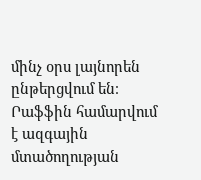մինչ օրս լայնորեն ընթերցվում են։ Րաֆֆին համարվում է ազգային մտածողության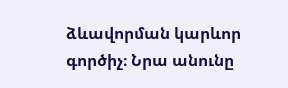ձևավորման կարևոր գործիչ։ Նրա անունը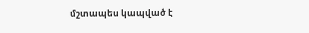մշտապես կապված է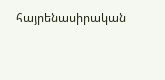հայրենասիրական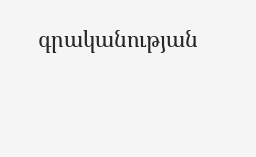գրականության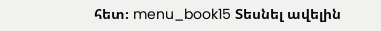հետ։ menu_book15 Տեսնել ավելին